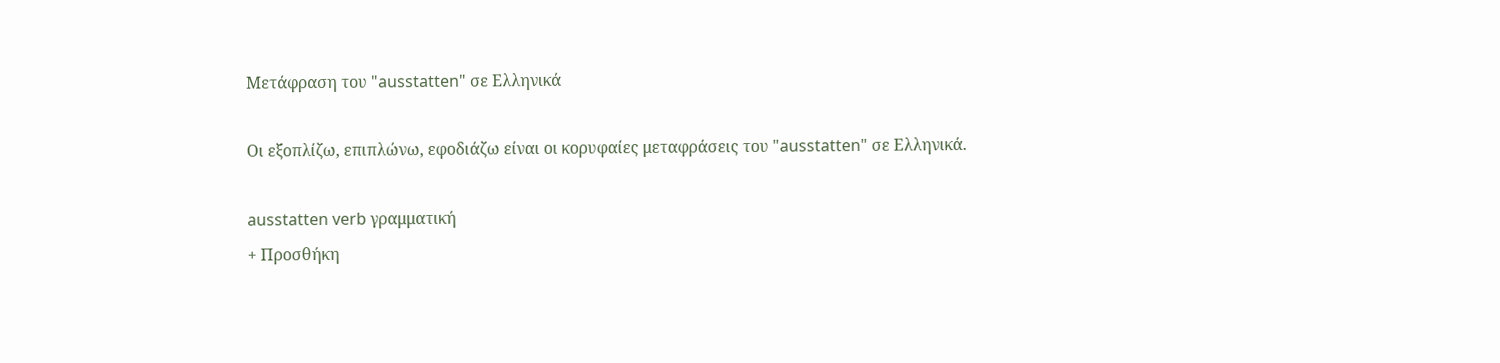Μετάφραση του "ausstatten" σε Ελληνικά

Οι εξοπλίζω, επιπλώνω, εφοδιάζω είναι οι κορυφαίες μεταφράσεις του "ausstatten" σε Ελληνικά.

ausstatten verb γραμματική
+ Προσθήκη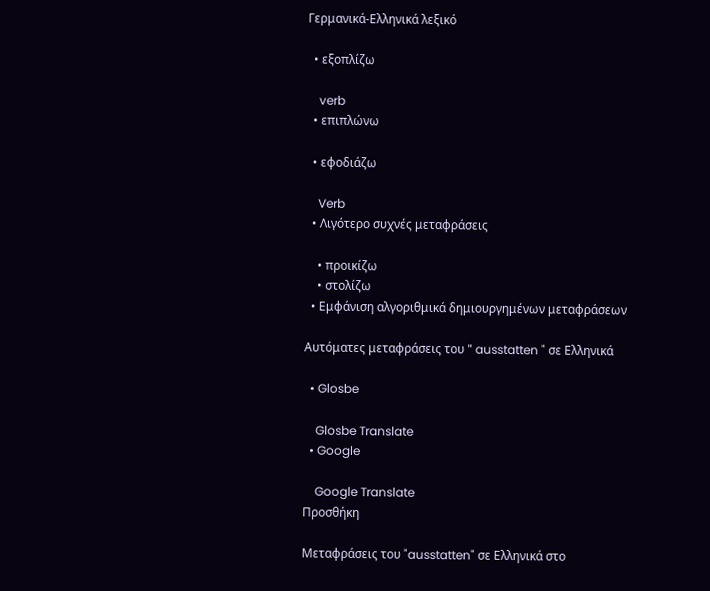Γερμανικά-Ελληνικά λεξικό

  • εξοπλίζω

    verb
  • επιπλώνω

  • εφοδιάζω

    Verb
  • Λιγότερο συχνές μεταφράσεις

    • προικίζω
    • στολίζω
  • Εμφάνιση αλγοριθμικά δημιουργημένων μεταφράσεων

Αυτόματες μεταφράσεις του " ausstatten " σε Ελληνικά

  • Glosbe

    Glosbe Translate
  • Google

    Google Translate
Προσθήκη

Μεταφράσεις του "ausstatten" σε Ελληνικά στο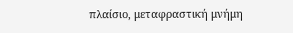πλαίσιο, μεταφραστική μνήμη